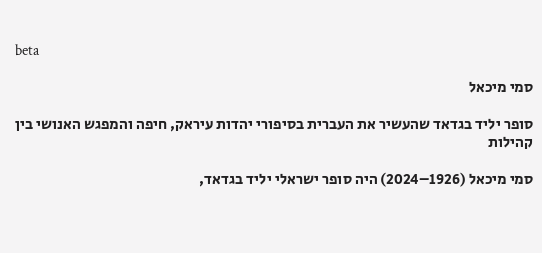beta

סמי מיכאל

סופר יליד בגדאד שהעשיר את העברית בסיפורי יהדות עיראק, חיפה והמפגש האנושי בין קהילות

סמי מיכאל (1926–2024) היה סופר ישראלי יליד בגדאד,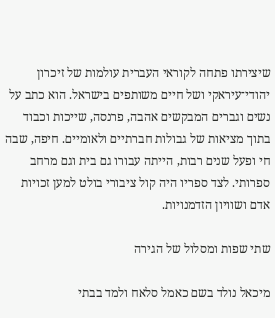שיצירתו פתחה לקוראי העברית עולמות של זיכרון יהודי־עיראקי ושל חיים משותפים בישראל. הוא כתב על נשים וגברים המבקשים אהבה, פרנסה, שייכות וכבוד בתוך מציאות של גבולות חברתיים ולאומיים. חיפה, שבה חי ופעל שנים רבות, הייתה עבורו גם בית וגם מרחב ספרותי. לצד ספריו היה קול ציבורי בולט למען זכויות אדם ושוויון הזדמנויות.

שתי שפות ומסלול של הגירה

מיכאל נולד בשם כאמל סלאח ולמד בבתי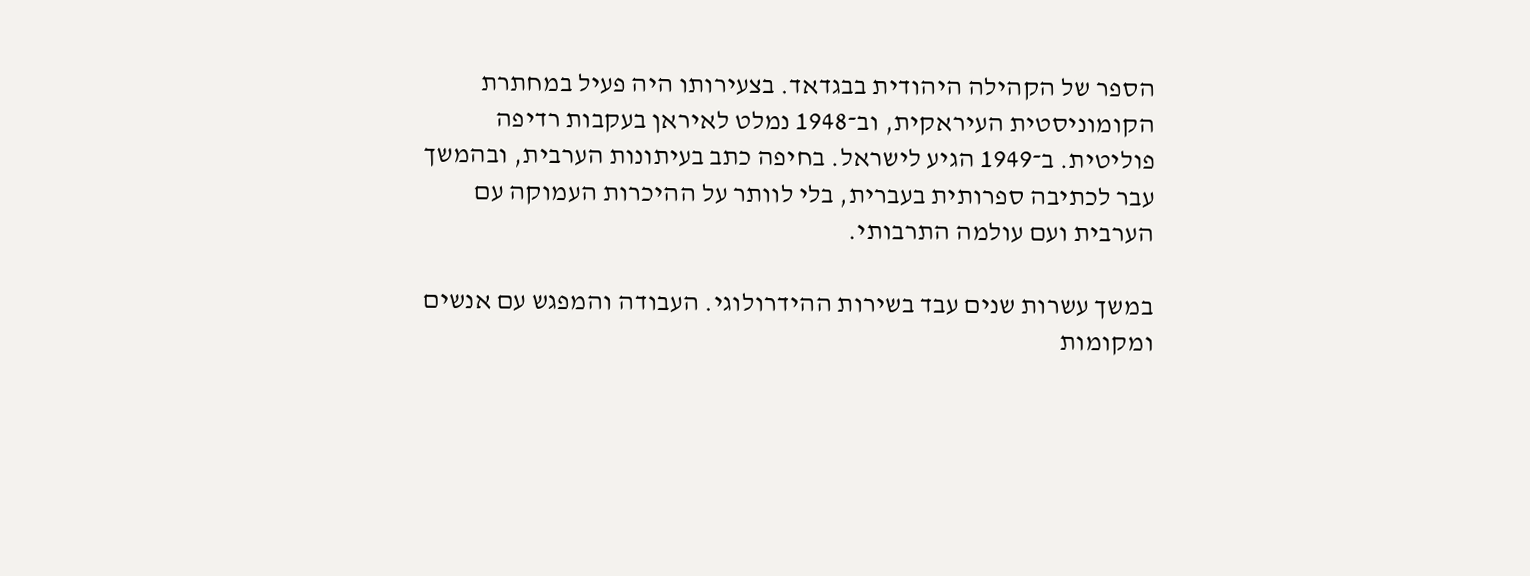הספר של הקהילה היהודית בבגדאד. בצעירותו היה פעיל במחתרת הקומוניסטית העיראקית, וב־1948 נמלט לאיראן בעקבות רדיפה פוליטית. ב־1949 הגיע לישראל. בחיפה כתב בעיתונות הערבית, ובהמשך עבר לכתיבה ספרותית בעברית, בלי לוותר על ההיכרות העמוקה עם הערבית ועם עולמה התרבותי.

במשך עשרות שנים עבד בשירות ההידרולוגי. העבודה והמפגש עם אנשים ומקומות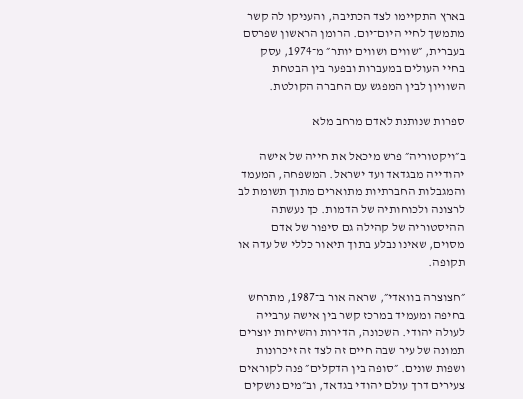בארץ התקיימו לצד הכתיבה, והעניקו לה קשר מתמשך לחיי היום־יום. הרומן הראשון שפרסם בעברית, ״שווים ושווים יותר״ מ־1974, עסק בחיי העולים במעברות ובפער בין הבטחת השוויון לבין המפגש עם החברה הקולטת.

ספרות שנותנת לאדם מרחב מלא

ב״ויקטוריה״ פרש מיכאל את חייה של אישה יהודייה מבגדאד ועד ישראל. המשפחה, המעמד והמגבלות החברתיות מתוארים מתוך תשומת לב לרצונה ולכוחותיה של הדמות. כך נעשתה ההיסטוריה של קהילה גם סיפור של אדם מסוים, שאינו נבלע בתוך תיאור כללי של עדה או תקופה.

״חצוצרה בוואדי״, שראה אור ב־1987, מתרחש בחיפה ומעמיד במרכז קשר בין אישה ערבייה לעולה יהודי. השכונה, הדירות והשיחות יוצרים תמונה של עיר שבה חיים זה לצד זה זיכרונות ושפות שונים. ״סופה בין הדקלים״ פנה לקוראים צעירים דרך עולם יהודי בגדאד, וב״מים נושקים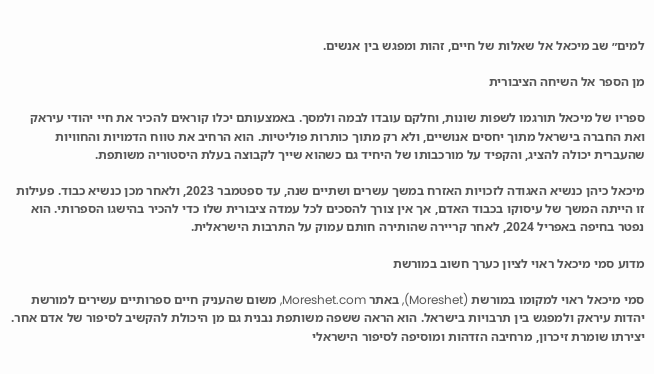למים״ שב מיכאל אל שאלות של חיים, זהות ומפגש בין אנשים.

מן הספר אל השיחה הציבורית

ספריו של מיכאל תורגמו לשפות שונות, וחלקם עובדו לבמה ולמסך. באמצעותם יכלו קוראים להכיר את חיי יהודי עיראק ואת החברה בישראל מתוך יחסים אנושיים, ולא רק מתוך כותרות פוליטיות. הוא הרחיב את טווח הדמויות והחוויות שהעברית יכולה להציג, והקפיד על מורכבותו של היחיד גם כשהוא שייך לקבוצה בעלת היסטוריה משותפת.

מיכאל כיהן כנשיא האגודה לזכויות האזרח במשך עשרים ושתיים שנה, עד ספטמבר 2023, ולאחר מכן כנשיא כבוד. פעילות זו הייתה המשך של עיסוקו בכבוד האדם, אך אין צורך להסכים לכל עמדה ציבורית שלו כדי להכיר בהישגו הספרותי. הוא נפטר בחיפה באפריל 2024, לאחר קריירה שהותירה חותם עמוק על התרבות הישראלית.

מדוע סמי מיכאל ראוי לציון כערך חשוב במורשת

סמי מיכאל ראוי למקומו במורשת (Moreshet), באתר Moreshet.com, משום שהעניק חיים ספרותיים עשירים למורשת יהדות עיראק ולמפגש בין תרבויות בישראל. הוא הראה ששפה משותפת נבנית גם מן היכולת להקשיב לסיפור של אדם אחר. יצירתו שומרת זיכרון, מרחיבה הזדהות ומוסיפה לסיפור הישראלי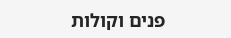פנים וקולות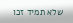שלא תמיד זכו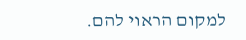למקום הראוי להם.